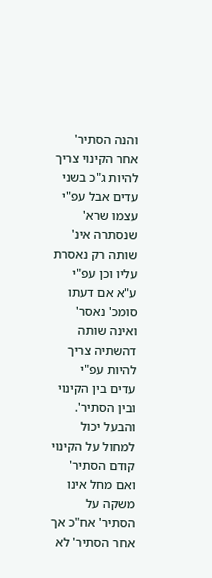והנה הסתיר' אחר הקינוי צריך להיות ג"כ בשני עדים אבל עפ"י עצמו שרא' שנסתרה אינ' שותה רק נאסרת עליו וכן עפ"י ע"א אם דעתו סומכ' נאסר' ואינה שותה דהשתיה צריך להיות עפ"י עדים בין הקינוי ובין הסתיר'. והבעל יכול למחול על הקינוי קודם הסתיר' ואם מחל אינו משקה על הסתיר' אח"כ אך אחר הסתיר' לא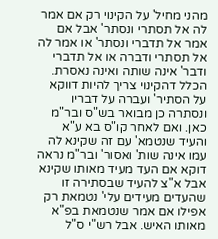מהני מחיל' על הקינוי רק אם אמר לה אל תסתרי ונסתר' אבל אם אמר אל תדברי ונסתר' או אמר לה אל תסתרי ודברה או אל תדברי ודבר' אינה שותה ואינה נאסרת. הכלל דהקינוי צריך להיות דווקא על הסתיר' ועברה על דבריו ונסתרה כן מבואר בש"ס ובר"מ כאן. ואם לאחר קו"ס בא ע"א והעיד שנטמא' עם זה שקינא לה עמו אינה שות' ואסור' ובר"מ נראה דוקא אם העד מעיד מאותו שקינא אבל א"צ להעיד שבסתירה זו שהעדים מעידים עלי' נטמאת רק אפילו אם אמר שנטמאת בפ"א מאותו האיש. אבל רש"י ס"ל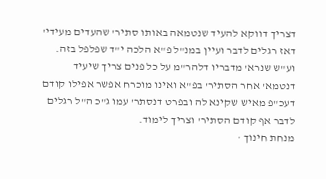דצריך דווקא להעיד שנטמאה באותו סתיר' שהעדים מעידי' דאז רגלים לדבר ועיין במנ"ל פ"א הלכה י"ד שפלפל בזה. וע"ש שנרא' מדבריו דלהר"מ על כל פנים צריך שיעיד דנטמא' אחר הסתיר' בפ"א ואינו מוכרח אפשר אפילו קודם דעכ"פ מאיש שקינא לה ובפרט דנסתר' עמו ג"כ ה"ל רגלים לדבר אף קודם הסתיר' וצריך לימוד.
מנחת חינוך ·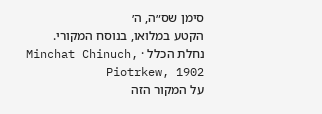סימן שס״ה, ה׳
הקטע במלואו, בנוסח המקורי.
נחלת הכלל · Minchat Chinuch, Piotrkew, 1902
על המקור הזה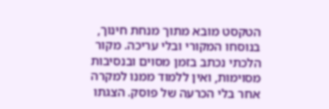הטקסט מובא מתוך מנחת חינוך, בנוסחו המקורי ובלי עריכה. מקור הלכתי נכתב בזמן מסוים ובנסיבות מסוימות, ואין ללמוד ממנו למקרה אחר בלי הכרעה של פוסק. הצגתו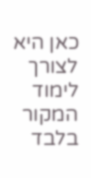כאן היא לצורך לימוד המקור בלבד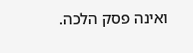ואינה פסק הלכה.